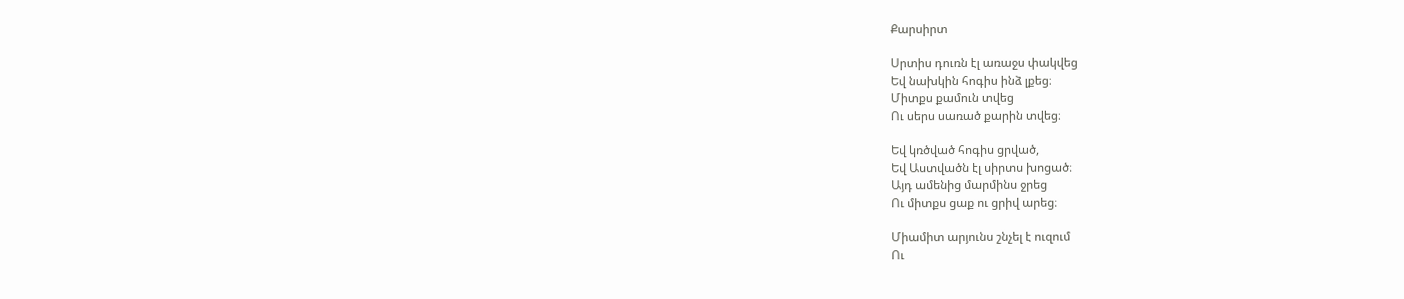Քարսիրտ

Սրտիս դուռն էլ առաջս փակվեց
Եվ նախկին հոգիս ինձ լքեց։
Միտքս քամուն տվեց
Ու սերս սառած քարին տվեց։

Եվ կռծված հոգիս ցրված,
Եվ Աստվածն էլ սիրտս խոցած։
Այդ ամենից մարմինս ջրեց
Ու միտքս ցաք ու ցրիվ արեց։

Միամիտ արյունս շնչել է ուզում
Ու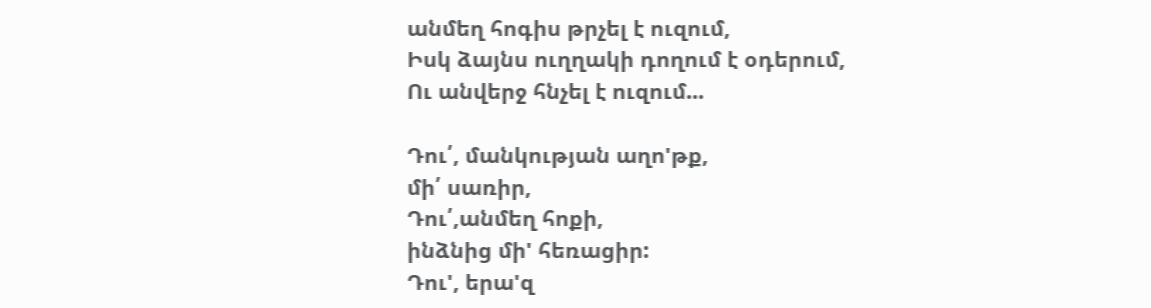անմեղ հոգիս թրչել է ուզում,
Իսկ ձայնս ուղղակի դողում է օդերում,
Ու անվերջ հնչել է ուզում...

Դու՛, մանկության աղո'թք,
մի՛ սառիր,
Դու՛,անմեղ հոքի,
ինձնից մի' հեռացիր:
Դու', երա'զ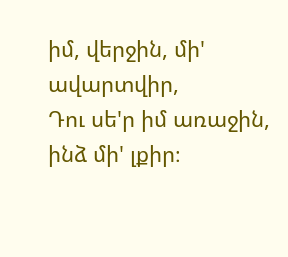իմ, վերջին, մի' ավարտվիր,
Դու սե'ր իմ առաջին, ինձ մի' լքիր։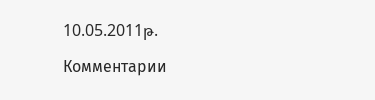10.05.2011թ.

Комментарии